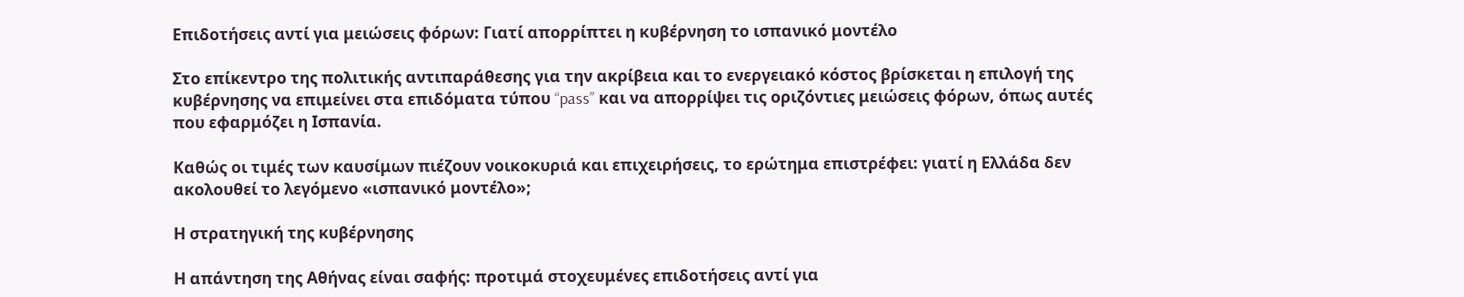Επιδοτήσεις αντί για μειώσεις φόρων: Γιατί απορρίπτει η κυβέρνηση το ισπανικό μοντέλο

Στο επίκεντρο της πολιτικής αντιπαράθεσης για την ακρίβεια και το ενεργειακό κόστος βρίσκεται η επιλογή της κυβέρνησης να επιμείνει στα επιδόματα τύπου “pass” και να απορρίψει τις οριζόντιες μειώσεις φόρων, όπως αυτές που εφαρμόζει η Ισπανία.

Καθώς οι τιμές των καυσίμων πιέζουν νοικοκυριά και επιχειρήσεις, το ερώτημα επιστρέφει: γιατί η Ελλάδα δεν ακολουθεί το λεγόμενο «ισπανικό μοντέλο»;

Η στρατηγική της κυβέρνησης

Η απάντηση της Αθήνας είναι σαφής: προτιμά στοχευμένες επιδοτήσεις αντί για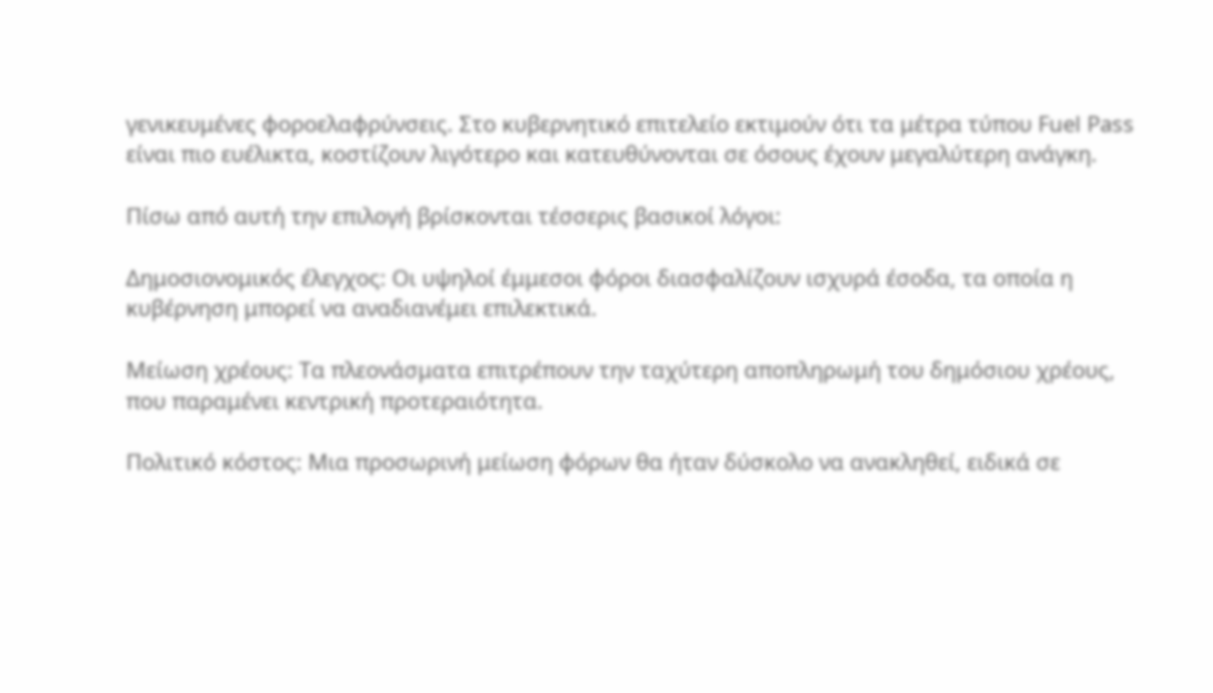γενικευμένες φοροελαφρύνσεις. Στο κυβερνητικό επιτελείο εκτιμούν ότι τα μέτρα τύπου Fuel Pass είναι πιο ευέλικτα, κοστίζουν λιγότερο και κατευθύνονται σε όσους έχουν μεγαλύτερη ανάγκη.

Πίσω από αυτή την επιλογή βρίσκονται τέσσερις βασικοί λόγοι:

Δημοσιονομικός έλεγχος: Οι υψηλοί έμμεσοι φόροι διασφαλίζουν ισχυρά έσοδα, τα οποία η κυβέρνηση μπορεί να αναδιανέμει επιλεκτικά.

Μείωση χρέους: Τα πλεονάσματα επιτρέπουν την ταχύτερη αποπληρωμή του δημόσιου χρέους, που παραμένει κεντρική προτεραιότητα.

Πολιτικό κόστος: Μια προσωρινή μείωση φόρων θα ήταν δύσκολο να ανακληθεί, ειδικά σε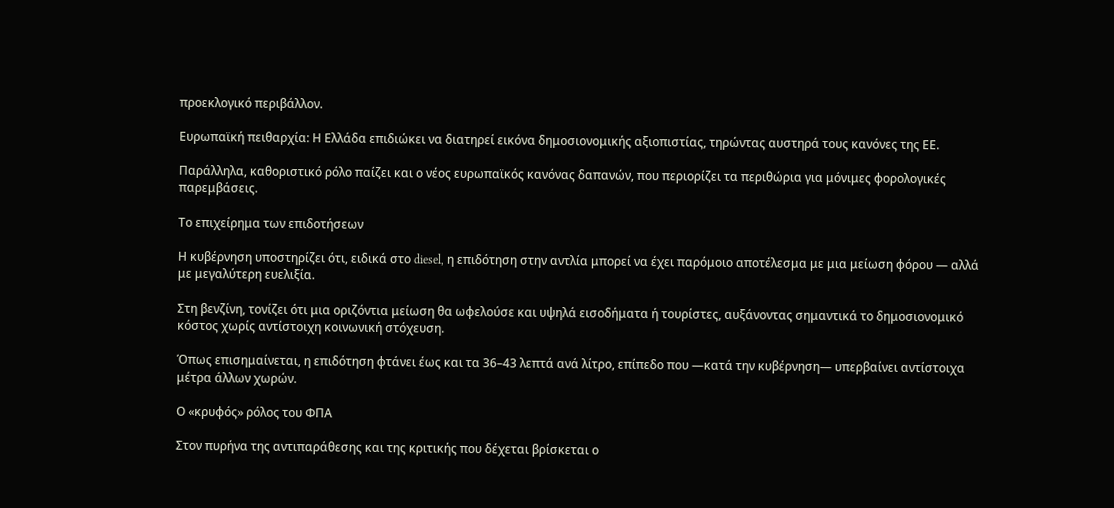προεκλογικό περιβάλλον.

Ευρωπαϊκή πειθαρχία: Η Ελλάδα επιδιώκει να διατηρεί εικόνα δημοσιονομικής αξιοπιστίας, τηρώντας αυστηρά τους κανόνες της ΕΕ.

Παράλληλα, καθοριστικό ρόλο παίζει και ο νέος ευρωπαϊκός κανόνας δαπανών, που περιορίζει τα περιθώρια για μόνιμες φορολογικές παρεμβάσεις.

Το επιχείρημα των επιδοτήσεων

Η κυβέρνηση υποστηρίζει ότι, ειδικά στο diesel, η επιδότηση στην αντλία μπορεί να έχει παρόμοιο αποτέλεσμα με μια μείωση φόρου — αλλά με μεγαλύτερη ευελιξία.

Στη βενζίνη, τονίζει ότι μια οριζόντια μείωση θα ωφελούσε και υψηλά εισοδήματα ή τουρίστες, αυξάνοντας σημαντικά το δημοσιονομικό κόστος χωρίς αντίστοιχη κοινωνική στόχευση.

Όπως επισημαίνεται, η επιδότηση φτάνει έως και τα 36–43 λεπτά ανά λίτρο, επίπεδο που —κατά την κυβέρνηση— υπερβαίνει αντίστοιχα μέτρα άλλων χωρών.

Ο «κρυφός» ρόλος του ΦΠΑ

Στον πυρήνα της αντιπαράθεσης και της κριτικής που δέχεται βρίσκεται ο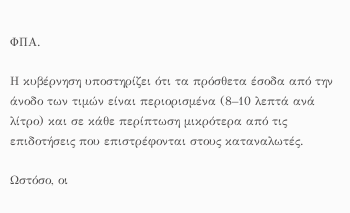ΦΠΑ.

Η κυβέρνηση υποστηρίζει ότι τα πρόσθετα έσοδα από την άνοδο των τιμών είναι περιορισμένα (8–10 λεπτά ανά λίτρο) και σε κάθε περίπτωση μικρότερα από τις επιδοτήσεις που επιστρέφονται στους καταναλωτές.

Ωστόσο, οι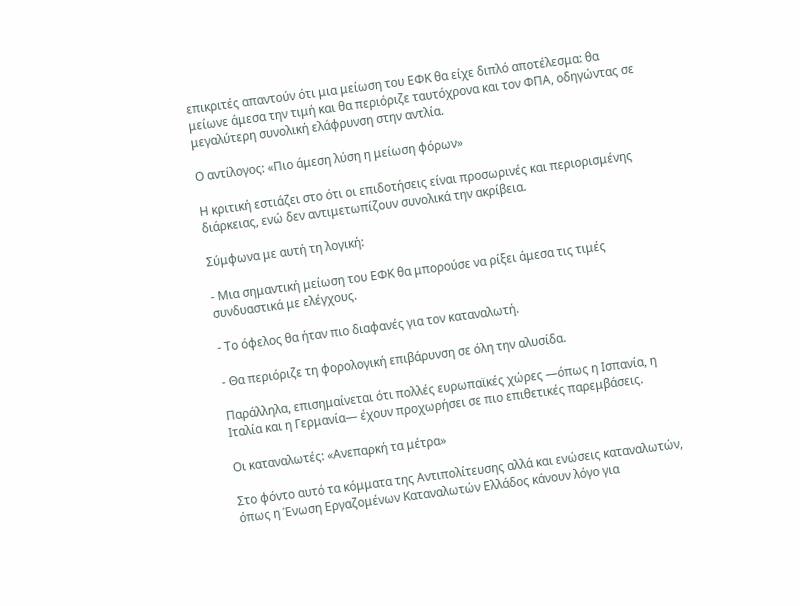επικριτές απαντούν ότι μια μείωση του ΕΦΚ θα είχε διπλό αποτέλεσμα: θα μείωνε άμεσα την τιμή και θα περιόριζε ταυτόχρονα και τον ΦΠΑ, οδηγώντας σε μεγαλύτερη συνολική ελάφρυνση στην αντλία.

Ο αντίλογος: «Πιο άμεση λύση η μείωση φόρων»

Η κριτική εστιάζει στο ότι οι επιδοτήσεις είναι προσωρινές και περιορισμένης διάρκειας, ενώ δεν αντιμετωπίζουν συνολικά την ακρίβεια.

Σύμφωνα με αυτή τη λογική:

- Μια σημαντική μείωση του ΕΦΚ θα μπορούσε να ρίξει άμεσα τις τιμές συνδυαστικά με ελέγχους.

- Το όφελος θα ήταν πιο διαφανές για τον καταναλωτή.

- Θα περιόριζε τη φορολογική επιβάρυνση σε όλη την αλυσίδα.

Παράλληλα, επισημαίνεται ότι πολλές ευρωπαϊκές χώρες —όπως η Ισπανία, η Ιταλία και η Γερμανία— έχουν προχωρήσει σε πιο επιθετικές παρεμβάσεις.

Οι καταναλωτές: «Ανεπαρκή τα μέτρα»

Στο φόντο αυτό τα κόμματα της Αντιπολίτευσης αλλά και ενώσεις καταναλωτών, όπως η Ένωση Εργαζομένων Καταναλωτών Ελλάδος κάνουν λόγο για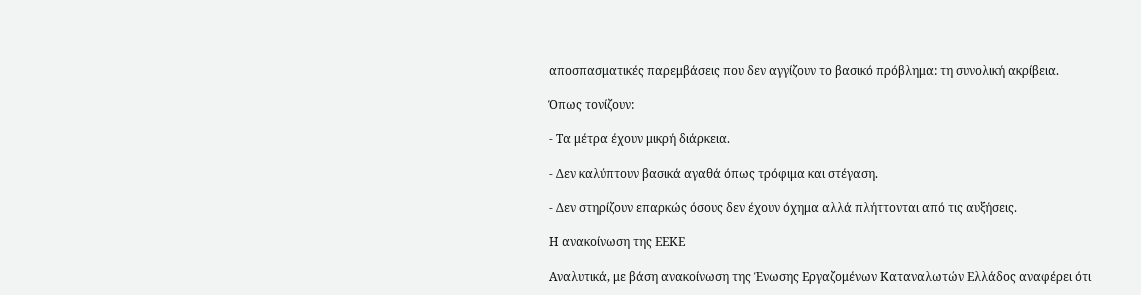αποσπασματικές παρεμβάσεις που δεν αγγίζουν το βασικό πρόβλημα: τη συνολική ακρίβεια.

Όπως τονίζουν:

- Τα μέτρα έχουν μικρή διάρκεια.

- Δεν καλύπτουν βασικά αγαθά όπως τρόφιμα και στέγαση.

- Δεν στηρίζουν επαρκώς όσους δεν έχουν όχημα αλλά πλήττονται από τις αυξήσεις.

Η ανακοίνωση της ΕΕΚΕ

Αναλυτικά, με βάση ανακοίνωση της Ένωσης Εργαζομένων Καταναλωτών Ελλάδος αναφέρει ότι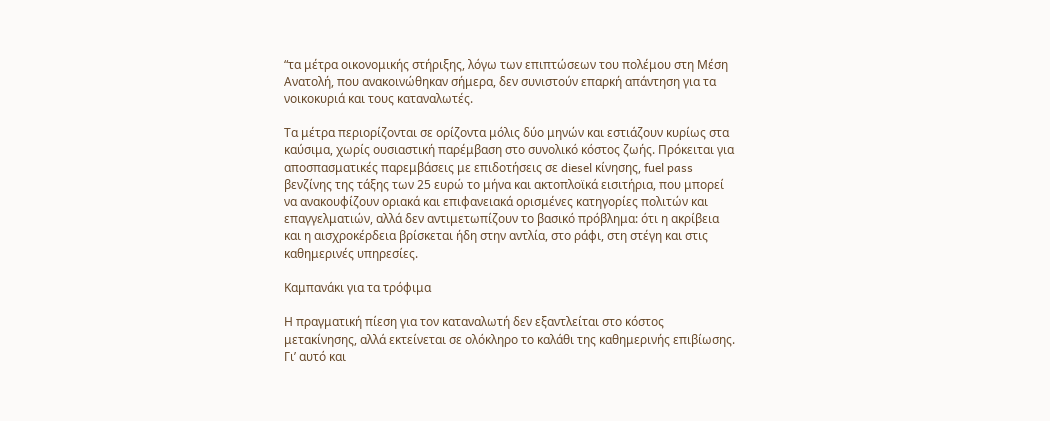“τα μέτρα οικονομικής στήριξης, λόγω των επιπτώσεων του πολέμου στη Μέση Ανατολή, που ανακοινώθηκαν σήμερα, δεν συνιστούν επαρκή απάντηση για τα νοικοκυριά και τους καταναλωτές.

Τα μέτρα περιορίζονται σε ορίζοντα μόλις δύο μηνών και εστιάζουν κυρίως στα καύσιμα, χωρίς ουσιαστική παρέμβαση στο συνολικό κόστος ζωής. Πρόκειται για αποσπασματικές παρεμβάσεις με επιδοτήσεις σε diesel κίνησης, fuel pass βενζίνης της τάξης των 25 ευρώ το μήνα και ακτοπλοϊκά εισιτήρια, που μπορεί να ανακουφίζουν οριακά και επιφανειακά ορισμένες κατηγορίες πολιτών και επαγγελματιών, αλλά δεν αντιμετωπίζουν το βασικό πρόβλημα: ότι η ακρίβεια και η αισχροκέρδεια βρίσκεται ήδη στην αντλία, στο ράφι, στη στέγη και στις καθημερινές υπηρεσίες.

Καμπανάκι για τα τρόφιμα

Η πραγματική πίεση για τον καταναλωτή δεν εξαντλείται στο κόστος μετακίνησης, αλλά εκτείνεται σε ολόκληρο το καλάθι της καθημερινής επιβίωσης. Γι’ αυτό και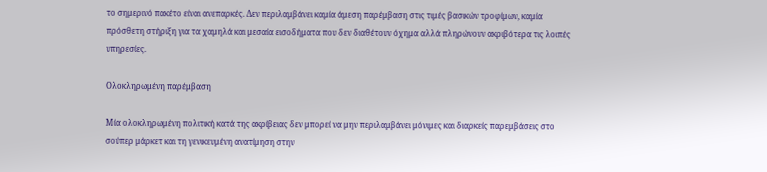το σημερινό πακέτο είναι ανεπαρκές. Δεν περιλαμβάνει καμία άμεση παρέμβαση στις τιμές βασικών τροφίμων, καμία πρόσθετη στήριξη για τα χαμηλά και μεσαία εισοδήματα που δεν διαθέτουν όχημα αλλά πληρώνουν ακριβότερα τις λοιπές υπηρεσίες.

Ολοκληρωμένη παρέμβαση

Μία ολοκληρωμένη πολιτική κατά της ακρίβειας δεν μπορεί να μην περιλαμβάνει μόνιμες και διαρκείς παρεμβάσεις στο σούπερ μάρκετ και τη γενικευμένη ανατίμηση στην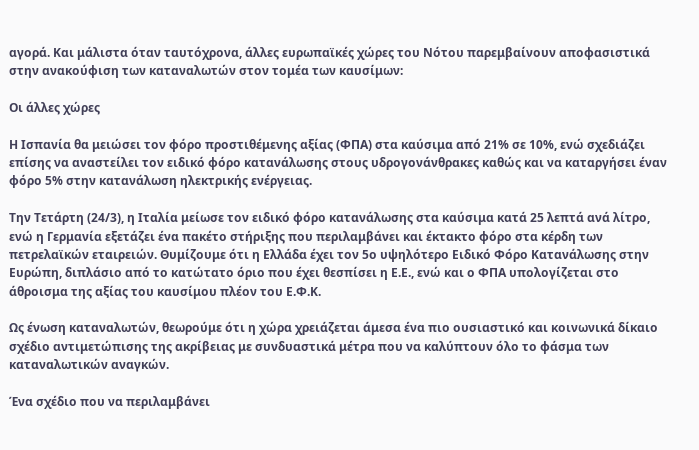αγορά. Και μάλιστα όταν ταυτόχρονα, άλλες ευρωπαϊκές χώρες του Νότου παρεμβαίνουν αποφασιστικά στην ανακούφιση των καταναλωτών στον τομέα των καυσίμων:

Οι άλλες χώρες

Η Ισπανία θα μειώσει τον φόρο προστιθέμενης αξίας (ΦΠΑ) στα καύσιμα από 21% σε 10%, ενώ σχεδιάζει επίσης να αναστείλει τον ειδικό φόρο κατανάλωσης στους υδρογονάνθρακες καθώς και να καταργήσει έναν φόρο 5% στην κατανάλωση ηλεκτρικής ενέργειας.

Την Τετάρτη (24/3), η Ιταλία μείωσε τον ειδικό φόρο κατανάλωσης στα καύσιμα κατά 25 λεπτά ανά λίτρο, ενώ η Γερμανία εξετάζει ένα πακέτο στήριξης που περιλαμβάνει και έκτακτο φόρο στα κέρδη των πετρελαϊκών εταιρειών. Θυμίζουμε ότι η Ελλάδα έχει τον 5ο υψηλότερο Ειδικό Φόρο Κατανάλωσης στην Ευρώπη, διπλάσιο από το κατώτατο όριο που έχει θεσπίσει η Ε.Ε., ενώ και ο ΦΠΑ υπολογίζεται στο άθροισμα της αξίας του καυσίμου πλέον του Ε.Φ.Κ.

Ως ένωση καταναλωτών, θεωρούμε ότι η χώρα χρειάζεται άμεσα ένα πιο ουσιαστικό και κοινωνικά δίκαιο σχέδιο αντιμετώπισης της ακρίβειας με συνδυαστικά μέτρα που να καλύπτουν όλο το φάσμα των καταναλωτικών αναγκών.

Ένα σχέδιο που να περιλαμβάνει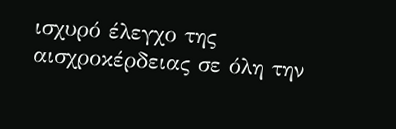ισχυρό έλεγχο της αισχροκέρδειας σε όλη την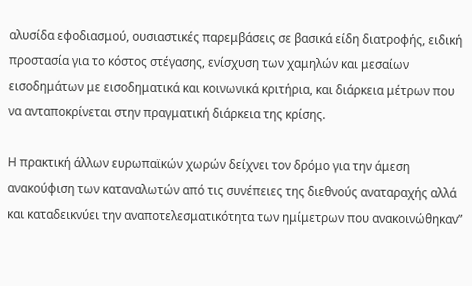αλυσίδα εφοδιασμού, ουσιαστικές παρεμβάσεις σε βασικά είδη διατροφής, ειδική προστασία για το κόστος στέγασης, ενίσχυση των χαμηλών και μεσαίων εισοδημάτων με εισοδηματικά και κοινωνικά κριτήρια, και διάρκεια μέτρων που να ανταποκρίνεται στην πραγματική διάρκεια της κρίσης.

Η πρακτική άλλων ευρωπαϊκών χωρών δείχνει τον δρόμο για την άμεση ανακούφιση των καταναλωτών από τις συνέπειες της διεθνούς αναταραχής αλλά και καταδεικνύει την αναποτελεσματικότητα των ημίμετρων που ανακοινώθηκαν”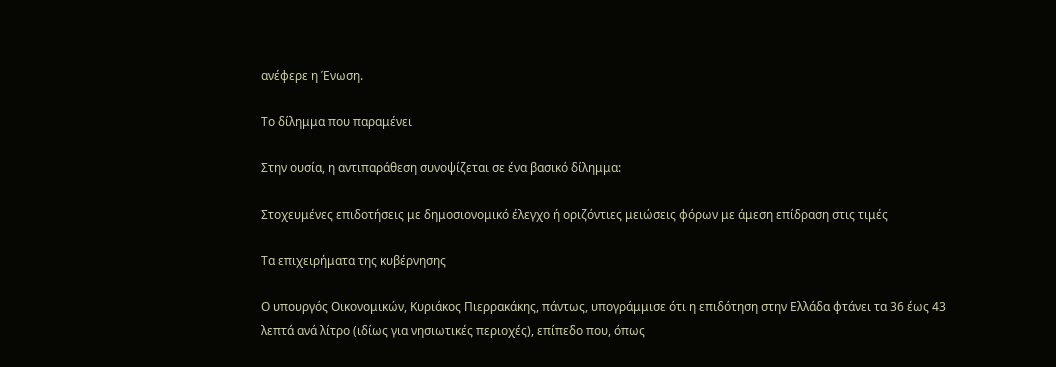ανέφερε η Ένωση.

Το δίλημμα που παραμένει

Στην ουσία, η αντιπαράθεση συνοψίζεται σε ένα βασικό δίλημμα:

Στοχευμένες επιδοτήσεις με δημοσιονομικό έλεγχο ή οριζόντιες μειώσεις φόρων με άμεση επίδραση στις τιμές

Τα επιχειρήματα της κυβέρνησης

Ο υπουργός Οικονομικών, Κυριάκος Πιερρακάκης, πάντως, υπογράμμισε ότι η επιδότηση στην Ελλάδα φτάνει τα 36 έως 43 λεπτά ανά λίτρο (ιδίως για νησιωτικές περιοχές), επίπεδο που, όπως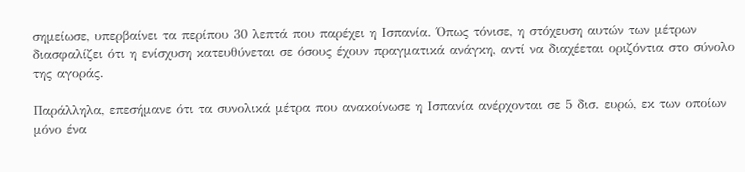σημείωσε, υπερβαίνει τα περίπου 30 λεπτά που παρέχει η Ισπανία. Όπως τόνισε, η στόχευση αυτών των μέτρων διασφαλίζει ότι η ενίσχυση κατευθύνεται σε όσους έχουν πραγματικά ανάγκη, αντί να διαχέεται οριζόντια στο σύνολο της αγοράς.

Παράλληλα, επεσήμανε ότι τα συνολικά μέτρα που ανακοίνωσε η Ισπανία ανέρχονται σε 5 δισ. ευρώ, εκ των οποίων μόνο ένα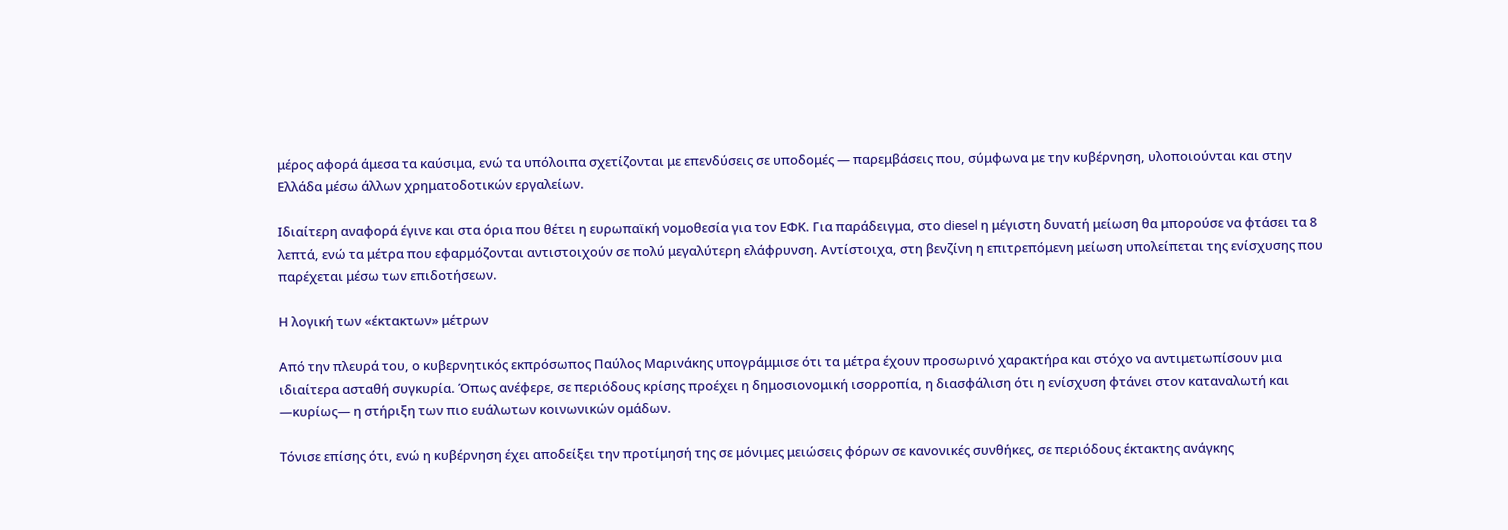μέρος αφορά άμεσα τα καύσιμα, ενώ τα υπόλοιπα σχετίζονται με επενδύσεις σε υποδομές — παρεμβάσεις που, σύμφωνα με την κυβέρνηση, υλοποιούνται και στην Ελλάδα μέσω άλλων χρηματοδοτικών εργαλείων.

Ιδιαίτερη αναφορά έγινε και στα όρια που θέτει η ευρωπαϊκή νομοθεσία για τον ΕΦΚ. Για παράδειγμα, στο diesel η μέγιστη δυνατή μείωση θα μπορούσε να φτάσει τα 8 λεπτά, ενώ τα μέτρα που εφαρμόζονται αντιστοιχούν σε πολύ μεγαλύτερη ελάφρυνση. Αντίστοιχα, στη βενζίνη η επιτρεπόμενη μείωση υπολείπεται της ενίσχυσης που παρέχεται μέσω των επιδοτήσεων.

Η λογική των «έκτακτων» μέτρων

Από την πλευρά του, ο κυβερνητικός εκπρόσωπος Παύλος Μαρινάκης υπογράμμισε ότι τα μέτρα έχουν προσωρινό χαρακτήρα και στόχο να αντιμετωπίσουν μια ιδιαίτερα ασταθή συγκυρία. Όπως ανέφερε, σε περιόδους κρίσης προέχει η δημοσιονομική ισορροπία, η διασφάλιση ότι η ενίσχυση φτάνει στον καταναλωτή και —κυρίως— η στήριξη των πιο ευάλωτων κοινωνικών ομάδων.

Τόνισε επίσης ότι, ενώ η κυβέρνηση έχει αποδείξει την προτίμησή της σε μόνιμες μειώσεις φόρων σε κανονικές συνθήκες, σε περιόδους έκτακτης ανάγκης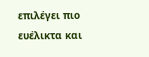επιλέγει πιο ευέλικτα και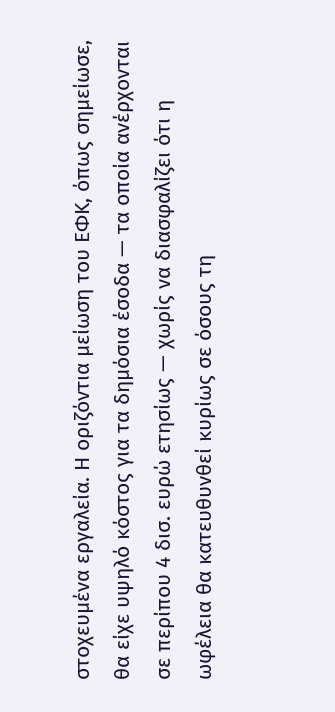στοχευμένα εργαλεία. Η οριζόντια μείωση του ΕΦΚ, όπως σημείωσε, θα είχε υψηλό κόστος για τα δημόσια έσοδα — τα οποία ανέρχονται σε περίπου 4 δισ. ευρώ ετησίως — χωρίς να διασφαλίζει ότι η ωφέλεια θα κατευθυνθεί κυρίως σε όσους τη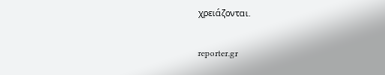χρειάζονται.

reporter.gr